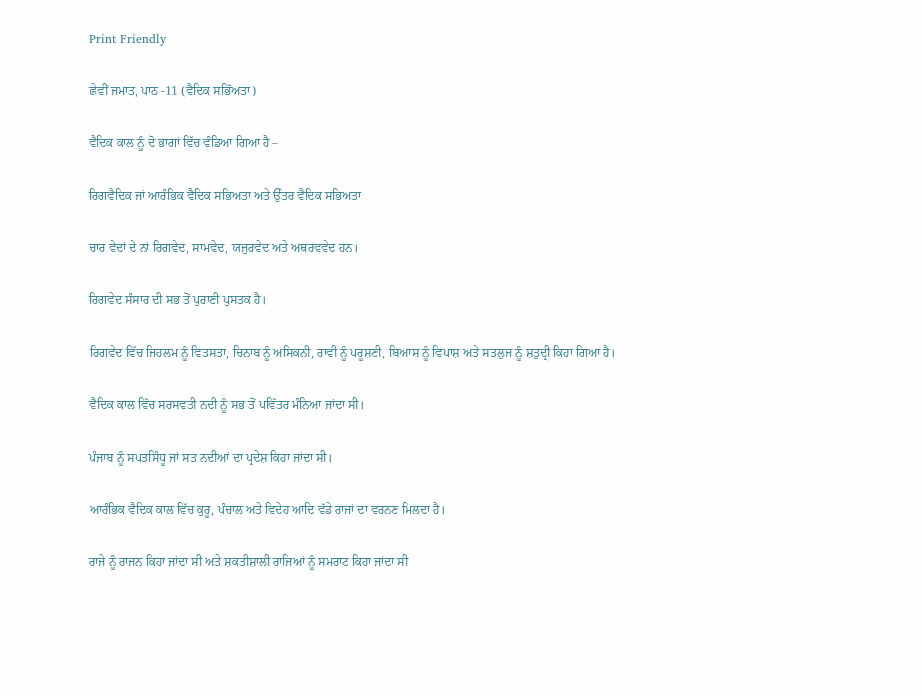Print Friendly

ਛੇਵੀਂ ਜਮਾਤ, ਪਾਠ -11 (ਵੈਦਿਕ ਸਭਿੱਅਤਾ)

ਵੈਦਿਕ ਕਾਲ ਨੂੰ ਦੋ ਭਾਗਾਂ ਵਿੱਚ ਵੰਡਿਆ ਗਿਆ ਹੈ –

ਰਿਗਵੈਦਿਕ ਜਾਂ ਆਰੰਭਿਕ ਵੈਦਿਕ ਸਭਿਅਤਾ ਅਤੇ ਉੱਤਰ ਵੈਦਿਕ ਸਭਿਅਤਾ

ਚਾਰ ਵੇਦਾਂ ਦੇ ਨਾਂ ਰਿਗਵੇਦ, ਸਾਮਵੇਦ, ਯਜੁਰਵੇਦ ਅਤੇ ਅਥਰਵਵੇਦ ਹਨ।

ਰਿਗਵੇਦ ਸੰਸਾਰ ਦੀ ਸਭ ਤੋਂ ਪੁਰਾਣੀ ਪੁਸਤਕ ਹੈ।

ਰਿਗਵੇਦ ਵਿੱਚ ਜਿਹਲਮ ਨੂੰ ਵਿਤਸਤਾ, ਚਿਨਾਬ ਨੂੰ ਅਸਿਕਨੀ, ਰਾਵੀ ਨੂੰ ਪਰੂਸ਼ਣੀ, ਬਿਆਸ ਨੂੰ ਵਿਪਾਸ਼ ਅਤੇ ਸਤਲੁਜ ਨੂੰ ਸ਼ਤੁਦ੍ਰੀ ਕਿਹਾ ਗਿਆ ਹੈ।

ਵੈਦਿਕ ਕਾਲ ਵਿੱਚ ਸਰਸਵਤੀ ਨਦੀ ਨੂੰ ਸਭ ਤੋਂ ਪਵਿੱਤਰ ਮੰਨਿਆ ਜਾਂਦਾ ਸੀ।

ਪੰਜਾਬ ਨੂੰ ਸਪਤਸਿੰਧੂ ਜਾਂ ਸਤ ਨਦੀਆਂ ਦਾ ਪ੍ਰਦੇਸ਼ ਕਿਹਾ ਜਾਂਦਾ ਸੀ।

ਆਰੰਭਿਕ ਵੈਦਿਕ ਕਾਲ ਵਿੱਚ ਕੁਰੂ, ਪੰਚਾਲ ਅਤੇ ਵਿਦੇਹ ਆਦਿ ਵੱਡੇ ਰਾਜਾਂ ਦਾ ਵਰਨਣ ਮਿਲਦਾ ਹੈ।

ਰਾਜੇ ਨੂੰ ਰਾਜਨ ਕਿਹਾ ਜਾਂਦਾ ਸੀ ਅਤੇ ਸ਼ਕਤੀਸ਼ਾਲੀ ਰਾਜਿਆਂ ਨੂੰ ਸਮਰਾਟ ਕਿਹਾ ਜਾਂਦਾ ਸੀ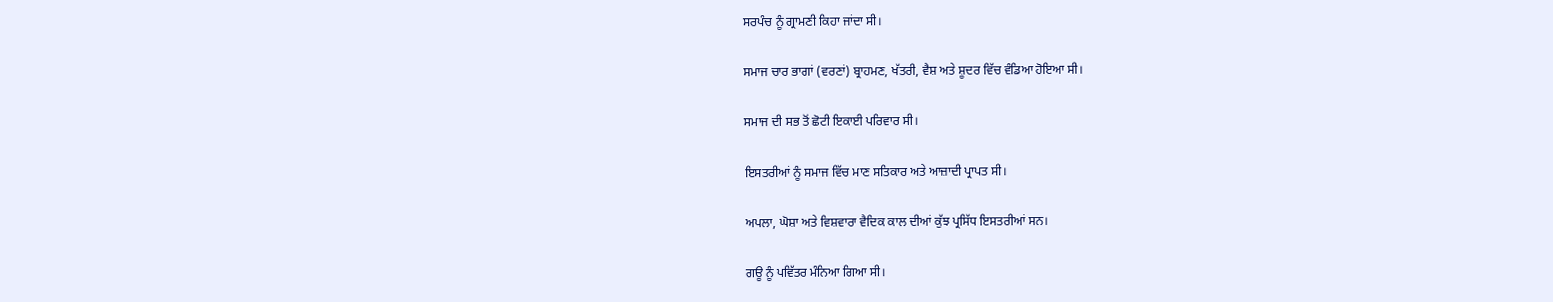ਸਰਪੰਚ ਨੂੰ ਗ੍ਰਾਮਣੀ ਕਿਹਾ ਜਾਂਦਾ ਸੀ।

ਸਮਾਜ ਚਾਰ ਭਾਗਾਂ (ਵਰਣਾਂ) ਬ੍ਰਾਹਮਣ, ਖੱਤਰੀ, ਵੈਸ਼ ਅਤੇ ਸ਼ੂਦਰ ਵਿੱਚ ਵੰਡਿਆ ਹੋਇਆ ਸੀ।

ਸਮਾਜ ਦੀ ਸਭ ਤੋਂ ਛੋਟੀ ਇਕਾਈ ਪਰਿਵਾਰ ਸੀ।

ਇਸਤਰੀਆਂ ਨੂੰ ਸਮਾਜ ਵਿੱਚ ਮਾਣ ਸਤਿਕਾਰ ਅਤੇ ਆਜ਼ਾਦੀ ਪ੍ਰਾਪਤ ਸੀ।

ਅਪਲਾ, ਘੋਸ਼ਾ ਅਤੇ ਵਿਸ਼ਵਾਰਾ ਵੈਦਿਕ ਕਾਲ ਦੀਆਂ ਕੁੱਝ ਪ੍ਰਸਿੱਧ ਇਸਤਰੀਆਂ ਸਨ।

ਗਊ ਨੂੰ ਪਵਿੱਤਰ ਮੰਨਿਆ ਗਿਆ ਸੀ।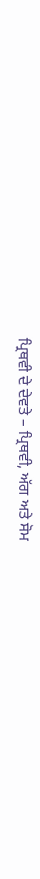ਪ੍ਰਿਥਵੀ ਦੇ ਦੇਵਤੇ – ਪ੍ਰਿਥਵੀ, ਅੱਗ ਅਤੇ ਸੋਮ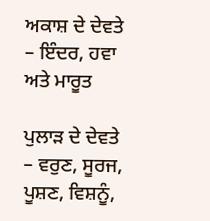ਅਕਾਸ਼ ਦੇ ਦੇਵਤੇ – ਇੰਦਰ, ਹਵਾ ਅਤੇ ਮਾਰੂਤ

ਪੁਲਾੜ ਦੇ ਦੇਵਤੇ – ਵਰੁਣ, ਸੂਰਜ, ਪੂਸ਼ਣ, ਵਿਸ਼ਨੂੰ,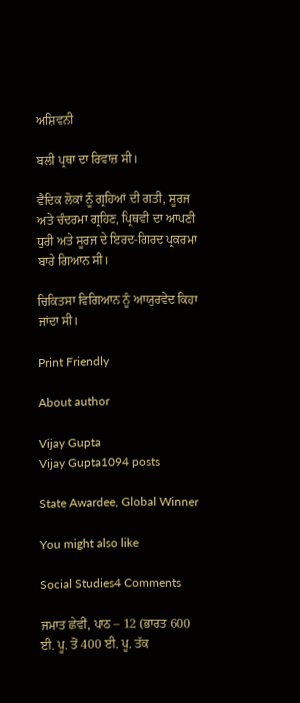ਅਸ਼ਿਵਨੀ

ਬਲੀ ਪ੍ਰਥਾ ਦਾ ਰਿਵਾਜ਼ ਸੀ।

ਵੈਦਿਕ ਲੋਕਾਂ ਨੂੰ ਗ੍ਰਹਿਆਂ ਦੀ ਗਤੀ, ਸੂਰਜ ਅਤੇ ਚੰਦਰਮਾ ਗ੍ਰਹਿਣ, ਪ੍ਰਿਥਵੀ ਦਾ ਆਪਣੀ ਧੁਰੀ ਅਤੇ ਸੂਰਜ ਦੇ ਇਰਦ-ਗਿਰਦ ਪ੍ਰਕਰਮਾ ਬਾਰੇ ਗਿਆਨ ਸੀ।

ਚਿਕਿਤਸਾ ਵਿਗਿਆਨ ਨੂੰ ਆਯੁਰਵੇਦ ਕਿਹਾ ਜਾਂਦਾ ਸੀ।

Print Friendly

About author

Vijay Gupta
Vijay Gupta1094 posts

State Awardee, Global Winner

You might also like

Social Studies4 Comments

ਜਮਾਤ ਛੇਵੀਂ, ਪਾਠ – 12 (ਭਾਰਤ 600 ਈ. ਪੂ. ਤੋਂ 400 ਈ. ਪੂ. ਤੱਕ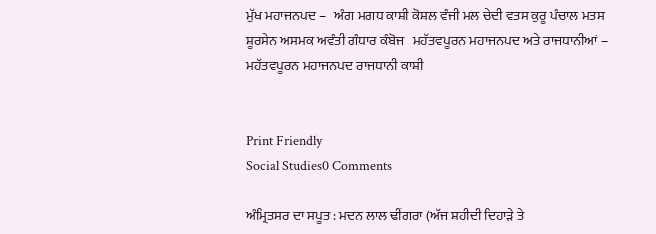ਮੁੱਖ ਮਹਾਜਨਪਦ –   ਅੰਗ ਮਗਧ ਕਾਸ਼ੀ ਕੋਸ਼ਲ ਵੰਜੀ ਮਲ ਚੇਦੀ ਵਤਸ ਕੁਰੂ ਪੰਚਾਲ ਮਤਸ ਸ਼ੂਰਸੇਨ ਅਸਮਕ ਅਵੰਤੀ ਗੰਧਾਰ ਕੰਬੋਜ   ਮਹੱਤਵਪੂਰਨ ਮਹਾਜਨਪਦ ਅਤੇ ਰਾਜਧਾਨੀਆਂ – ਮਹੱਤਵਪੂਰਨ ਮਹਾਜਨਪਦ ਰਾਜਧਾਨੀ ਕਾਸ਼ੀ


Print Friendly
Social Studies0 Comments

ਅੰਮ੍ਰਿਤਸਰ ਦਾ ਸਪੂਤ : ਮਦਨ ਲਾਲ ਢੀਂਗਰਾ (ਅੱਜ ਸ਼ਹੀਦੀ ਦਿਹਾੜੇ ਤੇ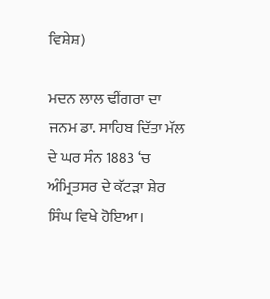ਵਿਸ਼ੇਸ਼)

ਮਦਨ ਲਾਲ ਢੀਂਗਰਾ ਦਾ ਜਨਮ ਡਾ. ਸਾਹਿਬ ਦਿੱਤਾ ਮੱਲ ਦੇ ਘਰ ਸੰਨ 1883 ‘ਚ ਅੰਮ੍ਰਿਤਸਰ ਦੇ ਕੱਟੜਾ ਸ਼ੇਰ ਸਿੰਘ ਵਿਖੇ ਹੋਇਆ।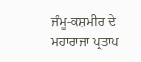ਜੰਮੂ-ਕਸ਼ਮੀਰ ਦੇ ਮਹਾਰਾਜਾ ਪ੍ਰਤਾਪ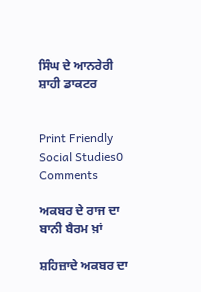ਸਿੰਘ ਦੇ ਆਨਰੇਰੀ ਸ਼ਾਹੀ ਡਾਕਟਰ


Print Friendly
Social Studies0 Comments

ਅਕਬਰ ਦੇ ਰਾਜ ਦਾ ਬਾਨੀ ਬੈਰਮ ਖ਼ਾਂ

ਸ਼ਹਿਜ਼ਾਦੇ ਅਕਬਰ ਦਾ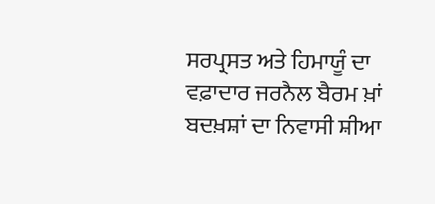ਸਰਪ੍ਰਸਤ ਅਤੇ ਹਿਮਾਯੂੰ ਦਾ ਵਫ਼ਾਦਾਰ ਜਰਨੈਲ ਬੈਰਮ ਖ਼ਾਂ ਬਦਖ਼ਸ਼ਾਂ ਦਾ ਨਿਵਾਸੀ ਸ਼ੀਆ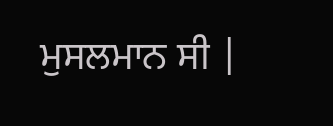ਮੁਸਲਮਾਨ ਸੀ |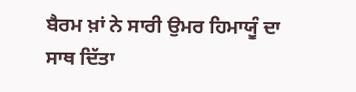ਬੈਰਮ ਖ਼ਾਂ ਨੇ ਸਾਰੀ ਉਮਰ ਹਿਮਾਯੂੰ ਦਾ ਸਾਥ ਦਿੱਤਾ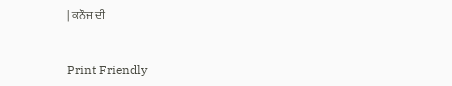| ਕਨੌਜ ਦੀ


Print Friendly